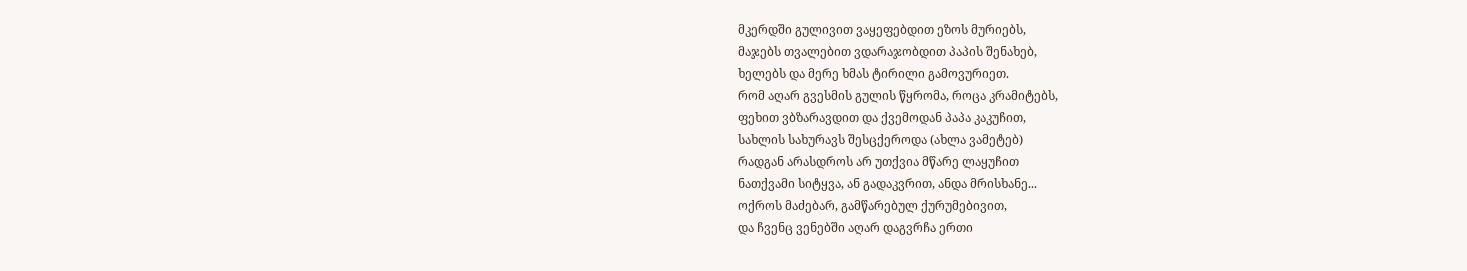მკერდში გულივით ვაყეფებდით ეზოს მურიებს,
მაჯებს თვალებით ვდარაჯობდით პაპის შენახებ,
ხელებს და მერე ხმას ტირილი გამოვურიეთ.
რომ აღარ გვესმის გულის წყრომა, როცა კრამიტებს,
ფეხით ვბზარავდით და ქვემოდან პაპა კაკუჩით,
სახლის სახურავს შესცქეროდა (ახლა ვამეტებ)
რადგან არასდროს არ უთქვია მწარე ლაყუჩით
ნათქვამი სიტყვა, ან გადაკვრით, ანდა მრისხანე...
ოქროს მაძებარ, გამწარებულ ქურუმებივით,
და ჩვენც ვენებში აღარ დაგვრჩა ერთი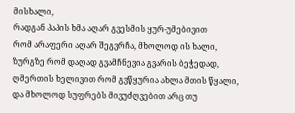მისხალი,
რადგან პაპის ხმა აღარ გვესმის ყურ-უმებივით
რომ არაფერი აღარ შეგვრჩა, მხოლოდ ის ხალი,
ზურგზე რომ დაღად გვამჩნევია გვარის ბეჭედად,
ღმერთის ხელივით რომ გვწყურია ახლა მთის წყალი,
და მხოლოდ სუფრებს მივუძღვებით არც თუ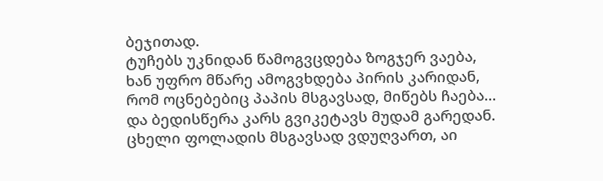ბეჯითად.
ტუჩებს უკნიდან წამოგვცდება ზოგჯერ ვაება,
ხან უფრო მწარე ამოგვხდება პირის კარიდან,
რომ ოცნებებიც პაპის მსგავსად, მიწებს ჩაება...
და ბედისწერა კარს გვიკეტავს მუდამ გარედან.
ცხელი ფოლადის მსგავსად ვდუღვართ, აი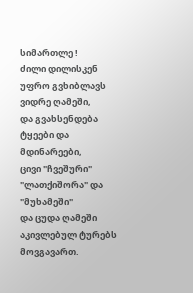სიმართლე !
ძილი დილისკენ უფრო გვხიბლავს ვიდრე ღამეში,
და გვახსენდება ტყეები და მდინარეები,
ცივი "ჩვეშური" "ლათქიშორა" და "მუხამეში"
და ცუდა ღამეში აკივლებულ ტურებს მოვგავართ.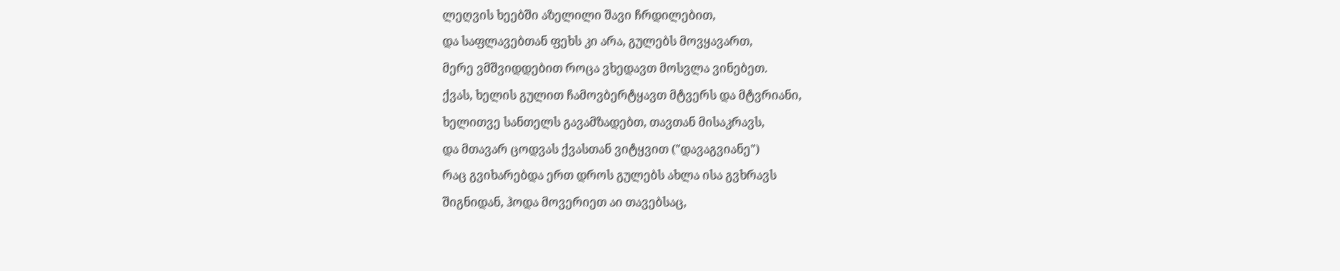ლეღვის ხეებში აზელილი შავი ჩრდილებით,
და საფლავებთან ფეხს კი არა, გულებს მოვყავართ,
მერე ვმშვიდდებით როცა ვხედავთ მოსვლა ვინებეთ.
ქვას, ხელის გულით ჩამოვბერტყავთ მტვერს და მტვრიანი,
ხელითვე სანთელს გავამზადებთ, თავთან მისაკრავს,
და მთავარ ცოდვას ქვასთან ვიტყვით ("დავაგვიანე")
რაც გვიხარებდა ერთ დროს გულებს ახლა ისა გვხრავს
შიგნიდან, ჰოდა მოვერიეთ აი თავებსაც,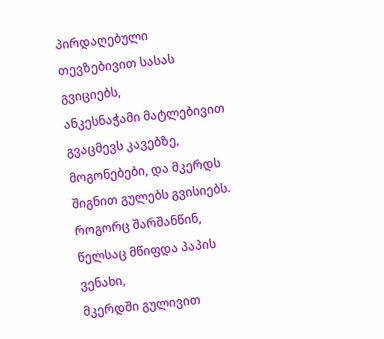პირდაღებული თევზებივით სასას გვიციებს,
ანკესნაჭამი მატლებივით გვაცმევს კავებზე,
მოგონებები, და მკერდს შიგნით გულებს გვისიებს.
როგორც შარშანწინ, წელსაც მწიფდა პაპის ვენახი,
მკერდში გულივით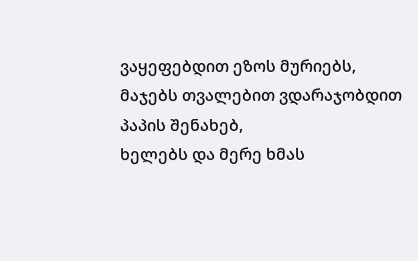ვაყეფებდით ეზოს მურიებს,
მაჯებს თვალებით ვდარაჯობდით პაპის შენახებ,
ხელებს და მერე ხმას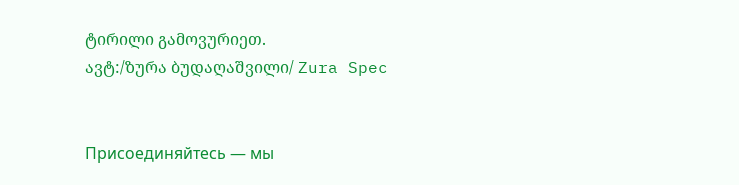ტირილი გამოვურიეთ.
ავტ:/ზურა ბუდაღაშვილი/ Zura Spec


Присоединяйтесь — мы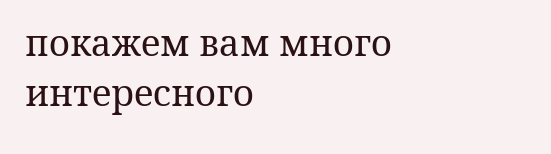покажем вам много интересного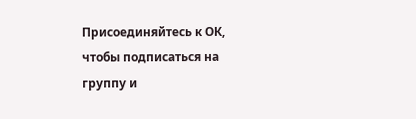Присоединяйтесь к ОК, чтобы подписаться на группу и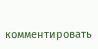комментировать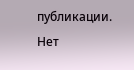публикации.
Нет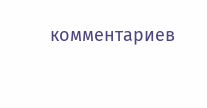комментариев